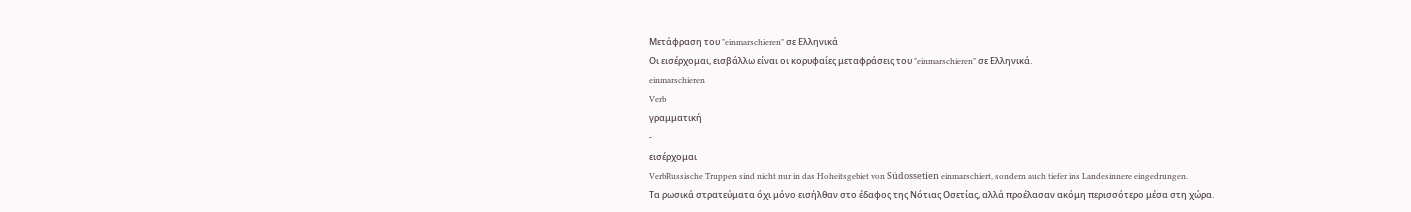Μετάφραση του "einmarschieren" σε Ελληνικά
Οι εισέρχομαι, εισβάλλω είναι οι κορυφαίες μεταφράσεις του "einmarschieren" σε Ελληνικά.
einmarschieren
Verb
γραμματική
-
εισέρχομαι
VerbRussische Truppen sind nicht nur in das Hoheitsgebiet von Südossetien einmarschiert, sondern auch tiefer ins Landesinnere eingedrungen.
Τα ρωσικά στρατεύματα όχι μόνο εισήλθαν στο έδαφος της Νότιας Οσετίας, αλλά προέλασαν ακόμη περισσότερο μέσα στη χώρα.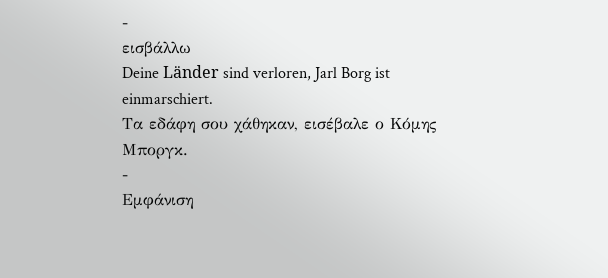-
εισβάλλω
Deine Länder sind verloren, Jarl Borg ist einmarschiert.
Τα εδάφη σου χάθηκαν, εισέβαλε ο Κόμης Μποργκ.
-
Εμφάνιση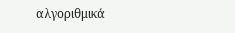αλγοριθμικά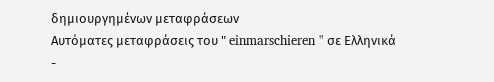δημιουργημένων μεταφράσεων
Αυτόματες μεταφράσεις του " einmarschieren " σε Ελληνικά
-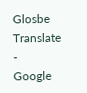Glosbe Translate
-
Google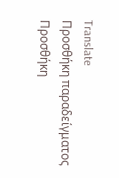Translate
Προσθήκη παραδείγματος
Προσθήκη